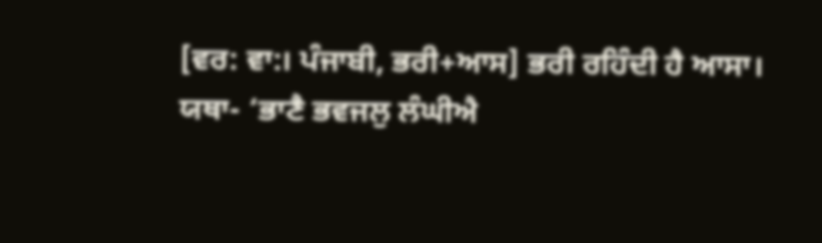[ਵਰ: ਵਾ:। ਪੰਜਾਬੀ, ਭਰੀ+ਆਸ] ਭਰੀ ਰਹਿੰਦੀ ਹੈ ਆਸਾ। ਯਥਾ- ‘ਭਾਣੈ ਭਵਜਲੁ ਲੰਘੀਐ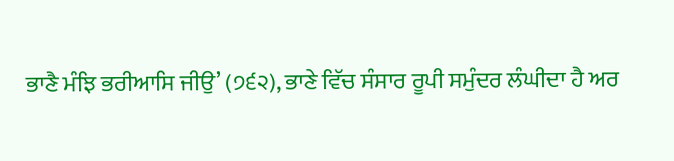ਭਾਣੈ ਮੰਝਿ ਭਰੀਆਸਿ ਜੀਉ’ (੭੬੨), ਭਾਣੇ ਵਿੱਚ ਸੰਸਾਰ ਰੂਪੀ ਸਮੁੰਦਰ ਲੰਘੀਦਾ ਹੈ ਅਰ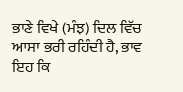ਭਾਣੇ ਵਿਖੇ (ਮੰਝ) ਦਿਲ ਵਿੱਚ ਆਸਾ ਭਰੀ ਰਹਿੰਦੀ ਹੈ, ਭਾਵ ਇਹ ਕਿ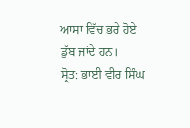ਆਸਾ ਵਿੱਚ ਭਰੇ ਹੋਏ ਡੁੱਬ ਜਾਂਦੇ ਹਨ।
ਸ੍ਰੋਤ: ਭਾਈ ਵੀਰ ਸਿੰਘ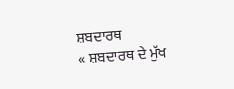ਸ਼ਬਦਾਰਥ
« ਸ਼ਬਦਾਰਥ ਦੇ ਮੁੱਖ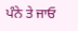ਪੰਨੇ ਤੇ ਜਾਓ